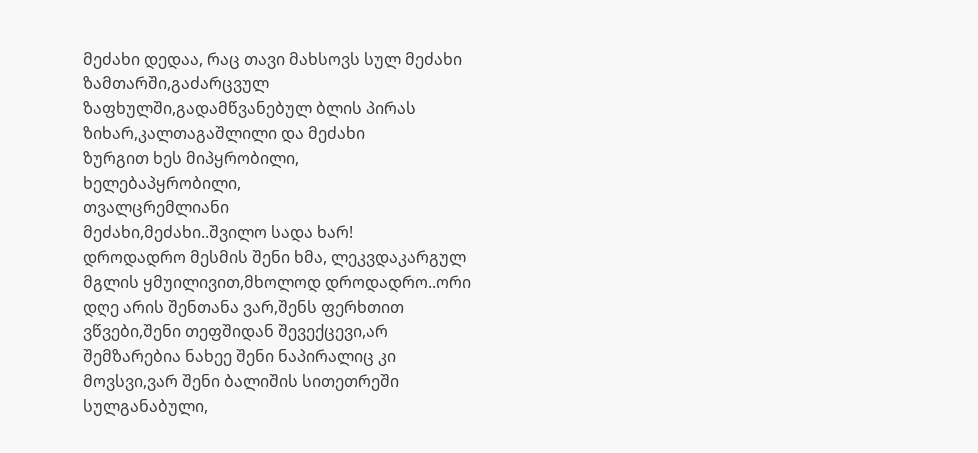მეძახი დედაა, რაც თავი მახსოვს სულ მეძახი ზამთარში,გაძარცვულ ზაფხულში,გადამწვანებულ ბლის პირას ზიხარ,კალთაგაშლილი და მეძახი
ზურგით ხეს მიპყრობილი,
ხელებაპყრობილი,
თვალცრემლიანი
მეძახი,მეძახი..შვილო სადა ხარ!
დროდადრო მესმის შენი ხმა, ლეკვდაკარგულ მგლის ყმუილივით,მხოლოდ დროდადრო..ორი დღე არის შენთანა ვარ,შენს ფერხთით ვწვები,შენი თეფშიდან შევექცევი,არ შემზარებია ნახეე შენი ნაპირალიც კი მოვსვი,ვარ შენი ბალიშის სითეთრეში სულგანაბული,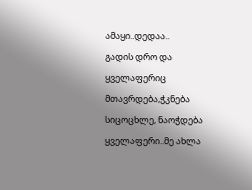ამაყი..დედაა..
გადის დრო და ყველაფერიც მთავრდება,ჭკნება სიცოცხლე, ნაოჭდება ყველაფერი..მე ახლა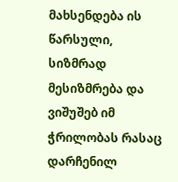მახსენდება ის წარსული, სიზმრად მესიზმრება და ვიშუშებ იმ ჭრილობას რასაც დარჩენილ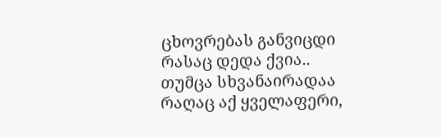ცხოვრებას განვიცდი რასაც დედა ქვია.. თუმცა სხვანაირადაა რაღაც აქ ყველაფერი,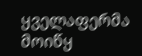ყველაფერმა მოიწყ